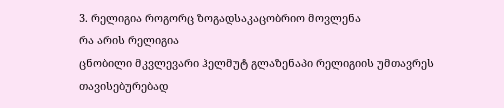3. რელიგია როგორც ზოგადსაკაცობრიო მოვლენა
რა არის რელიგია
ცნობილი მკვლევარი ჰელმუტ გლაზენაპი რელიგიის უმთავრეს თავისებურებად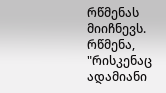რწმენას მიიჩნევს. რწმენა, "რისკენაც ადამიანი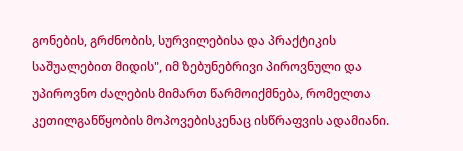გონების, გრძნობის, სურვილებისა და პრაქტიკის საშუალებით მიდის", იმ ზებუნებრივი პიროვნული და უპიროვნო ძალების მიმართ წარმოიქმნება, რომელთა კეთილგანწყობის მოპოვებისკენაც ისწრაფვის ადამიანი.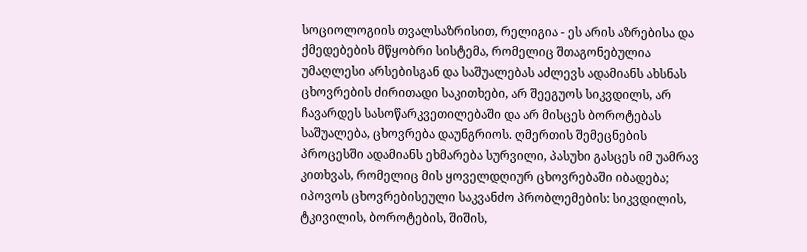სოციოლოგიის თვალსაზრისით, რელიგია - ეს არის აზრებისა და ქმედებების მწყობრი სისტემა, რომელიც შთაგონებულია უმაღლესი არსებისგან და საშუალებას აძლევს ადამიანს ახსნას ცხოვრების ძირითადი საკითხები, არ შეეგუოს სიკვდილს, არ ჩავარდეს სასოწარკვეთილებაში და არ მისცეს ბოროტებას საშუალება, ცხოვრება დაუნგრიოს. ღმერთის შემეცნების პროცესში ადამიანს ეხმარება სურვილი, პასუხი გასცეს იმ უამრავ კითხვას, რომელიც მის ყოველდღიურ ცხოვრებაში იბადება; იპოვოს ცხოვრებისეული საკვანძო პრობლემების: სიკვდილის, ტკივილის, ბოროტების, შიშის,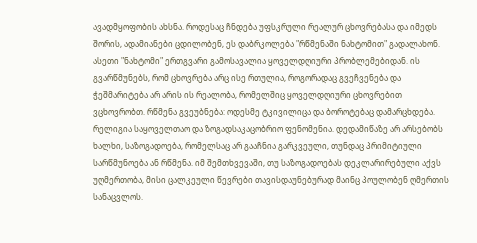ავადმყოფობის ახსნა. როდესაც ჩნდება უფსკრული რეალურ ცხოვრებასა და იმედს შორის, ადამიანები ცდილობენ, ეს დაბრკოლება "რწმენაში ნახტომით" გადალახონ. ასეთი "ნახტომი" ერთგვარი გამოსავალია ყოველდღიური პრობლემებიდან. ის გვარწმუნებს, რომ ცხოვრება არც ისე რთულია, როგორადაც გვეჩვენება და ჭეშმარიტება არ არის ის რეალობა, რომელშიც ყოველდღიური ცხოვრებით ვცხოვრობთ. რწმენა გვეუბნება: ოდესმე ტკივილიცა და ბოროტებაც დამარცხდება.
რელიგია საყოველთაო და ზოგადსაკაცობრიო ფენომენია. დედამიწაზე არ არსებობს ხალხი, საზოგადოება, რომელსაც არ გააჩნია გარკვეული, თუნდაც პრიმიტიული სარწმუნოება ან რწმენა. იმ შემთხვევაში, თუ საზოგადოებას დეკლარირებული აქვს უღმერთობა, მისი ცალკეული წევრები თავისდაუნებურად მაინც პოულობენ ღმერთის სანაცვლოს.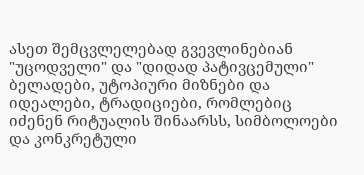ასეთ შემცვლელებად გვევლინებიან "უცოდველი" და "დიდად პატივცემული" ბელადები, უტოპიური მიზნები და იდეალები, ტრადიციები, რომლებიც იძენენ რიტუალის შინაარსს, სიმბოლოები და კონკრეტული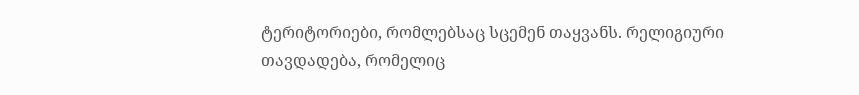ტერიტორიები, რომლებსაც სცემენ თაყვანს. რელიგიური თავდადება, რომელიც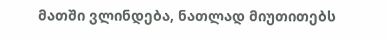მათში ვლინდება, ნათლად მიუთითებს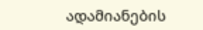ადამიანების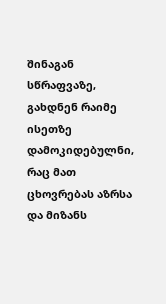შინაგან სწრაფვაზე, გახდნენ რაიმე ისეთზე დამოკიდებულნი, რაც მათ ცხოვრებას აზრსა და მიზანს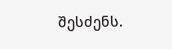შესძენს.